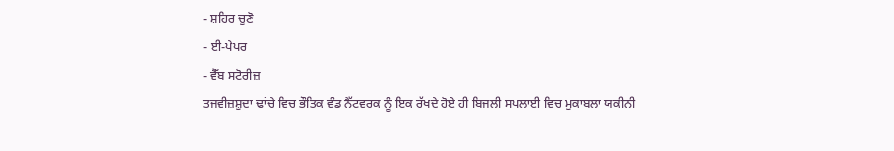- ਸ਼ਹਿਰ ਚੁਣੋ
- ਈ-ਪੇਪਰ
- ਵੈੱਬ ਸਟੋਰੀਜ਼
ਤਜਵੀਜ਼ਸ਼ੁਦਾ ਢਾਂਚੇ ਵਿਚ ਭੌਤਿਕ ਵੰਡ ਨੈੱਟਵਰਕ ਨੂੰ ਇਕ ਰੱਖਦੇ ਹੋਏ ਹੀ ਬਿਜਲੀ ਸਪਲਾਈ ਵਿਚ ਮੁਕਾਬਲਾ ਯਕੀਨੀ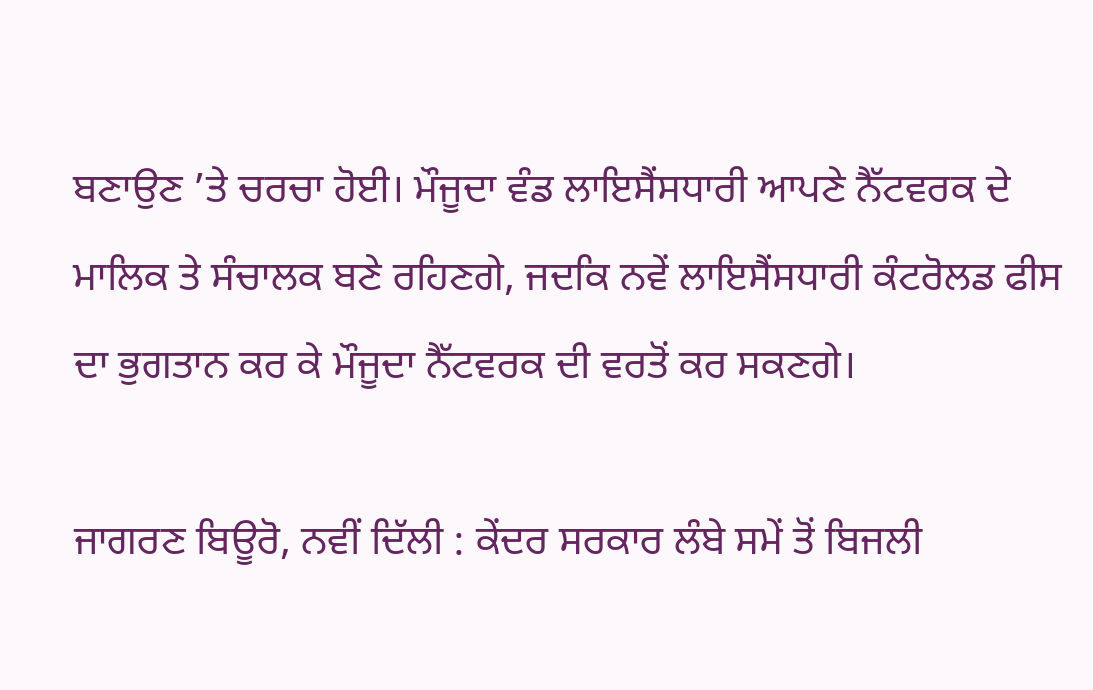ਬਣਾਉਣ ’ਤੇ ਚਰਚਾ ਹੋਈ। ਮੌਜੂਦਾ ਵੰਡ ਲਾਇਸੈਂਸਧਾਰੀ ਆਪਣੇ ਨੈੱਟਵਰਕ ਦੇ ਮਾਲਿਕ ਤੇ ਸੰਚਾਲਕ ਬਣੇ ਰਹਿਣਗੇ, ਜਦਕਿ ਨਵੇਂ ਲਾਇਸੈਂਸਧਾਰੀ ਕੰਟਰੋਲਡ ਫੀਸ ਦਾ ਭੁਗਤਾਨ ਕਰ ਕੇ ਮੌਜੂਦਾ ਨੈੱਟਵਰਕ ਦੀ ਵਰਤੋਂ ਕਰ ਸਕਣਗੇ।

ਜਾਗਰਣ ਬਿਊਰੋ, ਨਵੀਂ ਦਿੱਲੀ : ਕੇਂਦਰ ਸਰਕਾਰ ਲੰਬੇ ਸਮੇਂ ਤੋਂ ਬਿਜਲੀ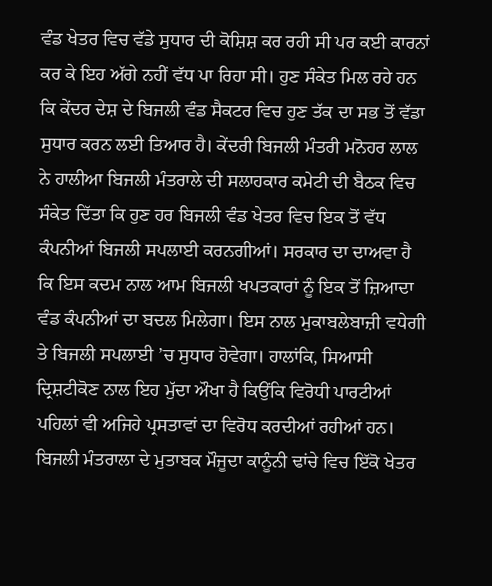ਵੰਡ ਖੇਤਰ ਵਿਚ ਵੱਡੇ ਸੁਧਾਰ ਦੀ ਕੋਸ਼ਿਸ਼ ਕਰ ਰਹੀ ਸੀ ਪਰ ਕਈ ਕਾਰਨਾਂ ਕਰ ਕੇ ਇਹ ਅੱਗੇ ਨਹੀਂ ਵੱਧ ਪਾ ਰਿਹਾ ਸੀ। ਹੁਣ ਸੰਕੇਤ ਮਿਲ ਰਹੇ ਹਨ ਕਿ ਕੇਂਦਰ ਦੇਸ਼ ਦੇ ਬਿਜਲੀ ਵੰਡ ਸੈਕਟਰ ਵਿਚ ਹੁਣ ਤੱਕ ਦਾ ਸਭ ਤੋਂ ਵੱਡਾ ਸੁਧਾਰ ਕਰਨ ਲਈ ਤਿਆਰ ਹੈ। ਕੇਂਦਰੀ ਬਿਜਲੀ ਮੰਤਰੀ ਮਨੋਹਰ ਲਾਲ ਨੇ ਹਾਲੀਆ ਬਿਜਲੀ ਮੰਤਰਾਲੇ ਦੀ ਸਲਾਹਕਾਰ ਕਮੇਟੀ ਦੀ ਬੈਠਕ ਵਿਚ ਸੰਕੇਤ ਦਿੱਤਾ ਕਿ ਹੁਣ ਹਰ ਬਿਜਲੀ ਵੰਡ ਖੇਤਰ ਵਿਚ ਇਕ ਤੋਂ ਵੱਧ ਕੰਪਨੀਆਂ ਬਿਜਲੀ ਸਪਲਾਈ ਕਰਨਗੀਆਂ। ਸਰਕਾਰ ਦਾ ਦਾਅਵਾ ਹੈ ਕਿ ਇਸ ਕਦਮ ਨਾਲ ਆਮ ਬਿਜਲੀ ਖਪਤਕਾਰਾਂ ਨੂੰ ਇਕ ਤੋਂ ਜ਼ਿਆਦਾ ਵੰਡ ਕੰਪਨੀਆਂ ਦਾ ਬਦਲ ਮਿਲੇਗਾ। ਇਸ ਨਾਲ ਮੁਕਾਬਲੇਬਾਜ਼ੀ ਵਧੇਗੀ ਤੇ ਬਿਜਲੀ ਸਪਲਾਈ ’ਚ ਸੁਧਾਰ ਹੋਵੇਗਾ। ਹਾਲਾਂਕਿ, ਸਿਆਸੀ ਦ੍ਰਿਸ਼ਟੀਕੋਣ ਨਾਲ ਇਹ ਮੁੱਦਾ ਔਖਾ ਹੈ ਕਿਉਂਕਿ ਵਿਰੋਧੀ ਪਾਰਟੀਆਂ ਪਹਿਲਾਂ ਵੀ ਅਜਿਹੇ ਪ੍ਰਸਤਾਵਾਂ ਦਾ ਵਿਰੋਧ ਕਰਦੀਆਂ ਰਹੀਆਂ ਹਨ।
ਬਿਜਲੀ ਮੰਤਰਾਲਾ ਦੇ ਮੁਤਾਬਕ ਮੌਜੂਦਾ ਕਾਨੂੰਨੀ ਢਾਂਚੇ ਵਿਚ ਇੱਕੋ ਖੇਤਰ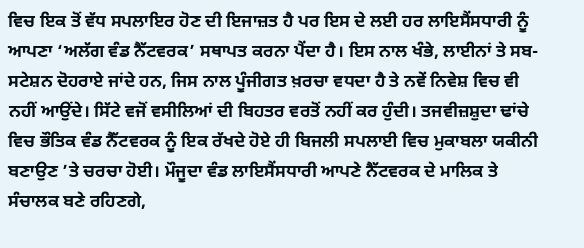ਵਿਚ ਇਕ ਤੋਂ ਵੱਧ ਸਪਲਾਇਰ ਹੋਣ ਦੀ ਇਜਾਜ਼ਤ ਹੈ ਪਰ ਇਸ ਦੇ ਲਈ ਹਰ ਲਾਇਸੈਂਸਧਾਰੀ ਨੂੰ ਆਪਣਾ ‘ਅਲੱਗ ਵੰਡ ਨੈੱਟਵਰਕ’ ਸਥਾਪਤ ਕਰਨਾ ਪੈਂਦਾ ਹੈ। ਇਸ ਨਾਲ ਖੰਭੇ, ਲਾਈਨਾਂ ਤੇ ਸਬ-ਸਟੇਸ਼ਨ ਦੋਹਰਾਏ ਜਾਂਦੇ ਹਨ, ਜਿਸ ਨਾਲ ਪੂੰਜੀਗਤ ਖ਼ਰਚਾ ਵਧਦਾ ਹੈ ਤੇ ਨਵੇਂ ਨਿਵੇਸ਼ ਵਿਚ ਵੀ ਨਹੀਂ ਆਉਂਦੇ। ਸਿੱਟੇ ਵਜੋਂ ਵਸੀਲਿਆਂ ਦੀ ਬਿਹਤਰ ਵਰਤੋਂ ਨਹੀਂ ਕਰ ਹੁੰਦੀ। ਤਜਵੀਜ਼ਸ਼ੁਦਾ ਢਾਂਚੇ ਵਿਚ ਭੌਤਿਕ ਵੰਡ ਨੈੱਟਵਰਕ ਨੂੰ ਇਕ ਰੱਖਦੇ ਹੋਏ ਹੀ ਬਿਜਲੀ ਸਪਲਾਈ ਵਿਚ ਮੁਕਾਬਲਾ ਯਕੀਨੀ ਬਣਾਉਣ ’ਤੇ ਚਰਚਾ ਹੋਈ। ਮੌਜੂਦਾ ਵੰਡ ਲਾਇਸੈਂਸਧਾਰੀ ਆਪਣੇ ਨੈੱਟਵਰਕ ਦੇ ਮਾਲਿਕ ਤੇ ਸੰਚਾਲਕ ਬਣੇ ਰਹਿਣਗੇ,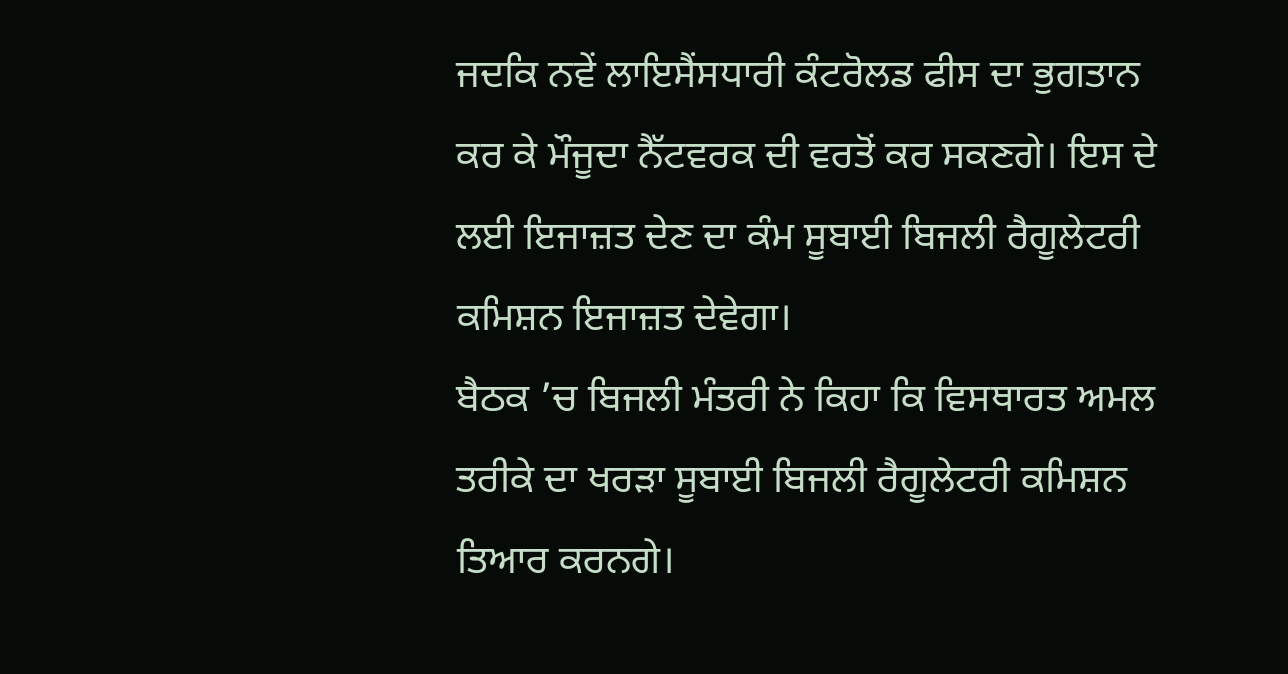ਜਦਕਿ ਨਵੇਂ ਲਾਇਸੈਂਸਧਾਰੀ ਕੰਟਰੋਲਡ ਫੀਸ ਦਾ ਭੁਗਤਾਨ ਕਰ ਕੇ ਮੌਜੂਦਾ ਨੈੱਟਵਰਕ ਦੀ ਵਰਤੋਂ ਕਰ ਸਕਣਗੇ। ਇਸ ਦੇ ਲਈ ਇਜਾਜ਼ਤ ਦੇਣ ਦਾ ਕੰਮ ਸੂਬਾਈ ਬਿਜਲੀ ਰੈਗੂਲੇਟਰੀ ਕਮਿਸ਼ਨ ਇਜਾਜ਼ਤ ਦੇਵੇਗਾ।
ਬੈਠਕ ’ਚ ਬਿਜਲੀ ਮੰਤਰੀ ਨੇ ਕਿਹਾ ਕਿ ਵਿਸਥਾਰਤ ਅਮਲ ਤਰੀਕੇ ਦਾ ਖਰੜਾ ਸੂਬਾਈ ਬਿਜਲੀ ਰੈਗੂਲੇਟਰੀ ਕਮਿਸ਼ਨ ਤਿਆਰ ਕਰਨਗੇ।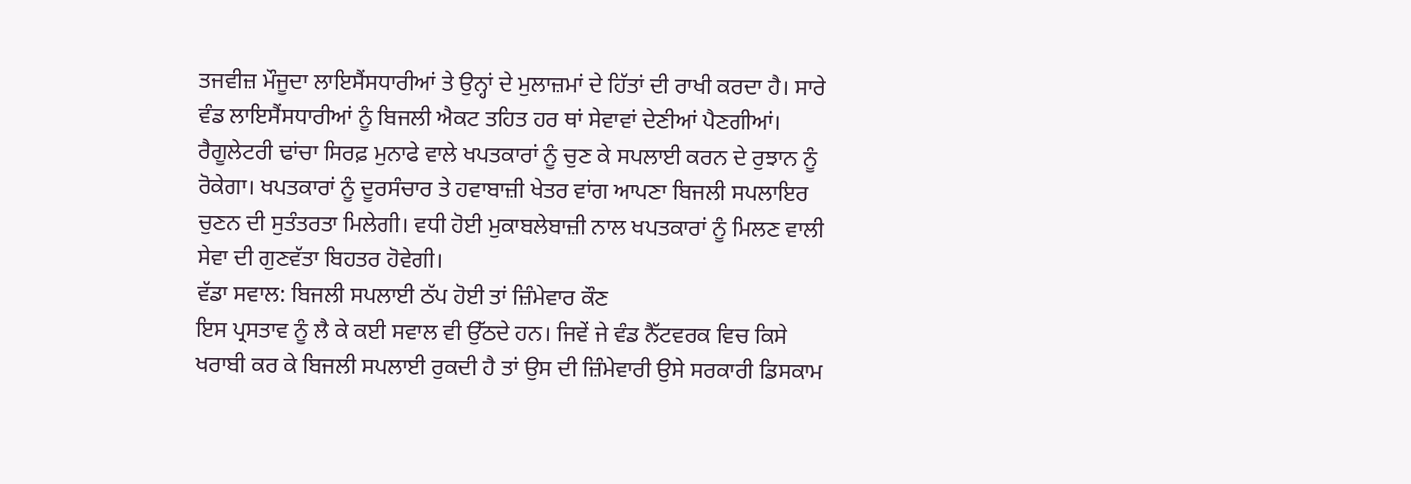ਤਜਵੀਜ਼ ਮੌਜੂਦਾ ਲਾਇਸੈਂਸਧਾਰੀਆਂ ਤੇ ਉਨ੍ਹਾਂ ਦੇ ਮੁਲਾਜ਼ਮਾਂ ਦੇ ਹਿੱਤਾਂ ਦੀ ਰਾਖੀ ਕਰਦਾ ਹੈ। ਸਾਰੇ ਵੰਡ ਲਾਇਸੈਂਸਧਾਰੀਆਂ ਨੂੰ ਬਿਜਲੀ ਐਕਟ ਤਹਿਤ ਹਰ ਥਾਂ ਸੇਵਾਵਾਂ ਦੇਣੀਆਂ ਪੈਣਗੀਆਂ। ਰੈਗੂਲੇਟਰੀ ਢਾਂਚਾ ਸਿਰਫ਼ ਮੁਨਾਫੇ ਵਾਲੇ ਖਪਤਕਾਰਾਂ ਨੂੰ ਚੁਣ ਕੇ ਸਪਲਾਈ ਕਰਨ ਦੇ ਰੁਝਾਨ ਨੂੰ ਰੋਕੇਗਾ। ਖਪਤਕਾਰਾਂ ਨੂੰ ਦੂਰਸੰਚਾਰ ਤੇ ਹਵਾਬਾਜ਼ੀ ਖੇਤਰ ਵਾਂਗ ਆਪਣਾ ਬਿਜਲੀ ਸਪਲਾਇਰ ਚੁਣਨ ਦੀ ਸੁਤੰਤਰਤਾ ਮਿਲੇਗੀ। ਵਧੀ ਹੋਈ ਮੁਕਾਬਲੇਬਾਜ਼ੀ ਨਾਲ ਖਪਤਕਾਰਾਂ ਨੂੰ ਮਿਲਣ ਵਾਲੀ ਸੇਵਾ ਦੀ ਗੁਣਵੱਤਾ ਬਿਹਤਰ ਹੋਵੇਗੀ।
ਵੱਡਾ ਸਵਾਲ: ਬਿਜਲੀ ਸਪਲਾਈ ਠੱਪ ਹੋਈ ਤਾਂ ਜ਼ਿੰਮੇਵਾਰ ਕੌਣ
ਇਸ ਪ੍ਰਸਤਾਵ ਨੂੰ ਲੈ ਕੇ ਕਈ ਸਵਾਲ ਵੀ ਉੱਠਦੇ ਹਨ। ਜਿਵੇਂ ਜੇ ਵੰਡ ਨੈੱਟਵਰਕ ਵਿਚ ਕਿਸੇ ਖਰਾਬੀ ਕਰ ਕੇ ਬਿਜਲੀ ਸਪਲਾਈ ਰੁਕਦੀ ਹੈ ਤਾਂ ਉਸ ਦੀ ਜ਼ਿੰਮੇਵਾਰੀ ਉਸੇ ਸਰਕਾਰੀ ਡਿਸਕਾਮ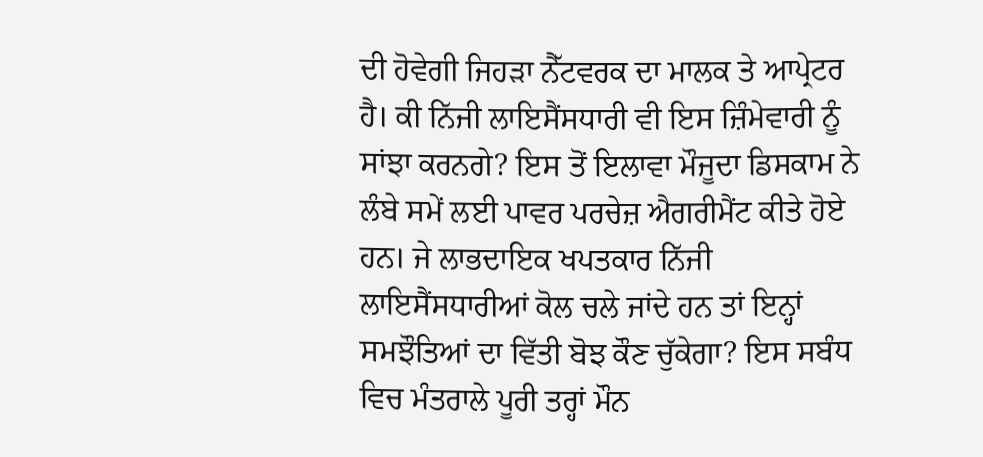ਦੀ ਹੋਵੇਗੀ ਜਿਹੜਾ ਨੈੱਟਵਰਕ ਦਾ ਮਾਲਕ ਤੇ ਆਪ੍ਰੇਟਰ ਹੈ। ਕੀ ਨਿੱਜੀ ਲਾਇਸੈਂਸਧਾਰੀ ਵੀ ਇਸ ਜ਼ਿੰਮੇਵਾਰੀ ਨੂੰ ਸਾਂਝਾ ਕਰਨਗੇ? ਇਸ ਤੋਂ ਇਲਾਵਾ ਮੌਜੂਦਾ ਡਿਸਕਾਮ ਨੇ ਲੰਬੇ ਸਮੇਂ ਲਈ ਪਾਵਰ ਪਰਚੇਜ਼ ਐਗਰੀਮੈਂਟ ਕੀਤੇ ਹੋਏ ਹਨ। ਜੇ ਲਾਭਦਾਇਕ ਖਪਤਕਾਰ ਨਿੱਜੀ ਲਾਇਸੈਂਸਧਾਰੀਆਂ ਕੋਲ ਚਲੇ ਜਾਂਦੇ ਹਨ ਤਾਂ ਇਨ੍ਹਾਂ ਸਮਝੌਤਿਆਂ ਦਾ ਵਿੱਤੀ ਬੋਝ ਕੌਣ ਚੁੱਕੇਗਾ? ਇਸ ਸਬੰਧ ਵਿਚ ਮੰਤਰਾਲੇ ਪੂਰੀ ਤਰ੍ਹਾਂ ਮੌਨ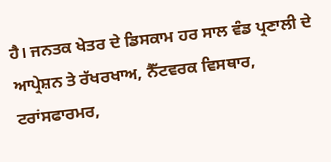ਹੈ। ਜਨਤਕ ਖੇਤਰ ਦੇ ਡਿਸਕਾਮ ਹਰ ਸਾਲ ਵੰਡ ਪ੍ਰਣਾਲੀ ਦੇ ਆਪ੍ਰੇਸ਼ਨ ਤੇ ਰੱਖਰਖਾਅ, ਨੈੱਟਵਰਕ ਵਿਸਥਾਰ, ਟਰਾਂਸਫਾਰਮਰ,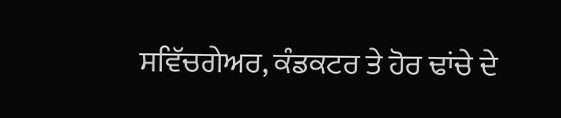ਸਵਿੱਚਗੇਅਰ, ਕੰਡਕਟਰ ਤੇ ਹੋਰ ਢਾਂਚੇ ਦੇ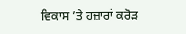ਵਿਕਾਸ ’ਤੇ ਹਜ਼ਾਰਾਂ ਕਰੋੜ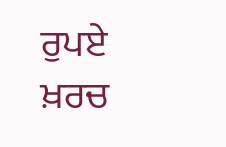ਰੁਪਏ ਖ਼ਰਚ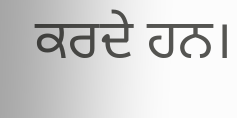ਕਰਦੇ ਹਨ।